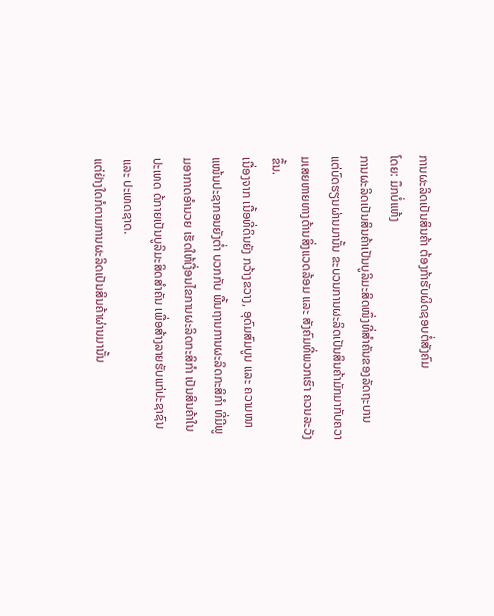ການຜະລິດເປັນສິນຄ້າ ຕ້ອງກ້າຮັບຜິດຊອບຕໍ່ສັງຄົມ
ໂດຍ: ມຶກບໍ່ແຫ້ງ
ການຜະລິດເປັນສິນຄ້າເປັນບູລິມະສິດໜຶ່ງທີ່ສຳຄັນຂອງລັດຖະບານ ແຕ່ບົດຮຽນຜ່ານມານັ້ນ ຂະບວນການຜະລິດເປັນສິນຄ້າມັກມາກັບຄວາມເສຍຫາຍທາງດ້ານສິ່ງແວດລ້ອມ ແລະ ສັງຄົມທີ່ພວກເຮົາ ຄວນລະວັງຂຶ້ນ.
ເນື່ອງຈາກ ເນື້ອທີ່ດິນຍັງ ກວ້າງຂວາງ, ອຸດົມສົມບູນ ແລະ ຄວາມໜາແໜ້ນປະຊາກອນຍັງຕໍ່າ ບວກກັບ ພື້ນຖານການຜະລິດກະສິກຳ ທີ່ມີພູມອາກາດອຳນວຍ ເຮັດໃຫ້ເງື່ອນໄຂການຜະລິດກະສິກຳ ເປັນສິນຄ້າໃນປະເທດ ດ້ກາຍເປັນບູລິມະສິດສຳຄັນ ເພື່ອສ້າງລາຍຮັບແກ່ປະຊາຊົນ ແລະ ປະເທດຊາດ.
ແຕ່ຢ່າງໃດກໍຕາມການຜະລິດເປັນສິນຄ້າຜ່ານມານັ້ນ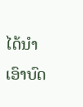ໄດ້ນຳເອົາບົດ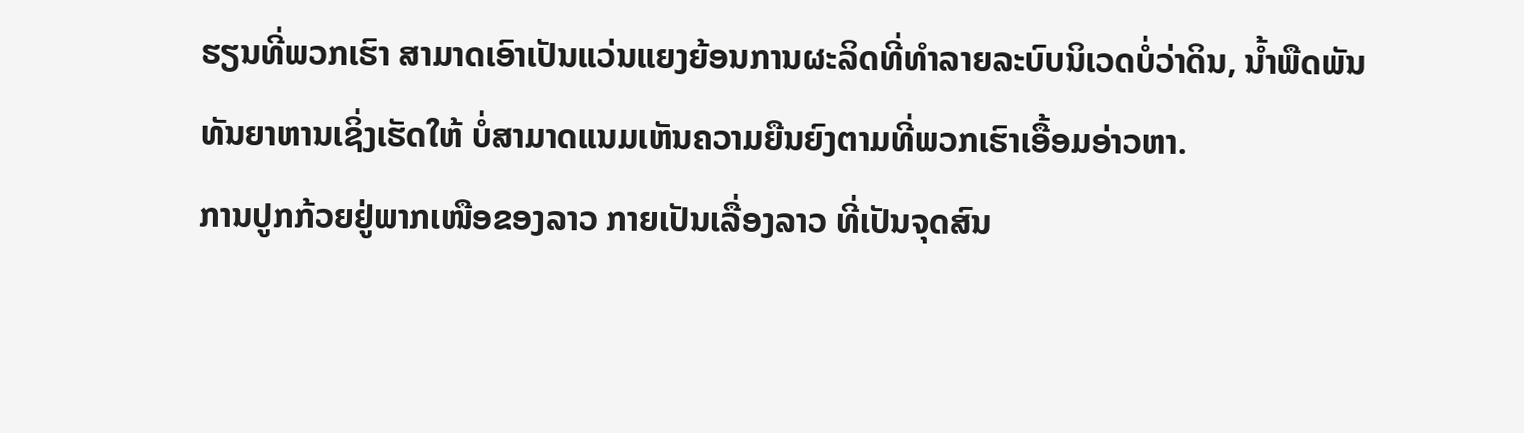ຮຽນທີ່ພວກເຮົາ ສາມາດເອົາເປັນແວ່ນແຍງຍ້ອນການຜະລິດທີ່ທຳລາຍລະບົບນິເວດບໍ່ວ່າດິນ, ນໍ້າພືດພັນທັນຍາຫານເຊິ່ງເຮັດໃຫ້ ບໍ່ສາມາດແນມເຫັນຄວາມຍືນຍົງຕາມທີ່ພວກເຮົາເອື້ອມອ່າວຫາ.
ການປູກກ້ວຍຢູ່ພາກເໜືອຂອງລາວ ກາຍເປັນເລື່ອງລາວ ທີ່ເປັນຈຸດສົນ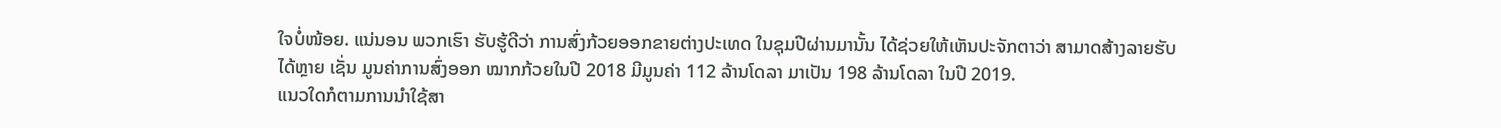ໃຈບໍ່ໜ້ອຍ. ແນ່ນອນ ພວກເຮົາ ຮັບຮູ້ດີວ່າ ການສົ່ງກ້ວຍອອກຂາຍຕ່າງປະເທດ ໃນຊຸມປີຜ່ານມານັ້ນ ໄດ້ຊ່ວຍໃຫ້ເຫັນປະຈັກຕາວ່າ ສາມາດສ້າງລາຍຮັບໄດ້ຫຼາຍ ເຊັ່ນ ມູນຄ່າການສົ່ງອອກ ໝາກກ້ວຍໃນປີ 2018 ມີມູນຄ່າ 112 ລ້ານໂດລາ ມາເປັນ 198 ລ້ານໂດລາ ໃນປີ 2019.
ແນວໃດກໍຕາມການນຳໃຊ້ສາ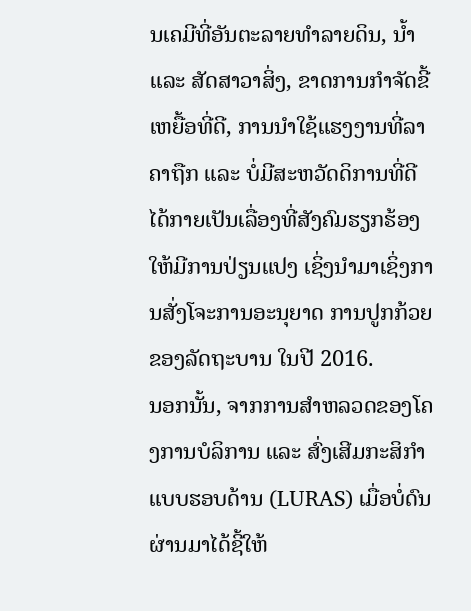ນເຄມີທີ່ອັນຕະລາຍທຳລາຍດິນ, ນໍ້າ ແລະ ສັດສາວາສິ່ງ, ຂາດການກຳຈັດຂີ້ເຫຍື້ອທີ່ດີ, ການນຳໃຊ້ແຮງງານທີ່ລາຄາຖືກ ແລະ ບໍ່ມີສະຫວັດດິການທີ່ດີ ໄດ້ກາຍເປັນເລື່ອງທີ່ສັງຄົມຮຽກຮ້ອງໃຫ້ມີການປ່ຽນແປງ ເຊິ່ງນຳມາເຊິ່ງການສັ່ງໂຈະການອະນຸຍາດ ການປູກກ້ວຍຂອງລັດຖະບານ ໃນປີ 2016.
ນອກນັ້ນ, ຈາກການສຳຫລວດຂອງໂຄງການບໍລິການ ແລະ ສົ່ງເສີມກະສິກຳ ແບບຮອບດ້ານ (LURAS) ເມື່ອບໍ່ດົນຜ່ານມາໄດ້ຊີ້ໃຫ້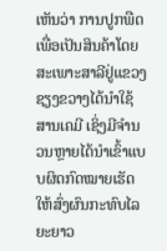ເຫັນວ່າ ການປູກພືດເພື່ອເປັນສິນຄ້າໂດຍສະເພາະສາລີຢູ່ແຂວງ ຊຽງຂວາງໄດ້ນຳໃຊ້ສານເຄມີ ເຊິ່ງມີຈຳນວນຫຼາຍໄດ້ນຳເຂົ້າແບບຜິດກົດໝາຍເຮັດໃຫ້ສົ່ງຜົນກະທົບໄລຍະຍາວ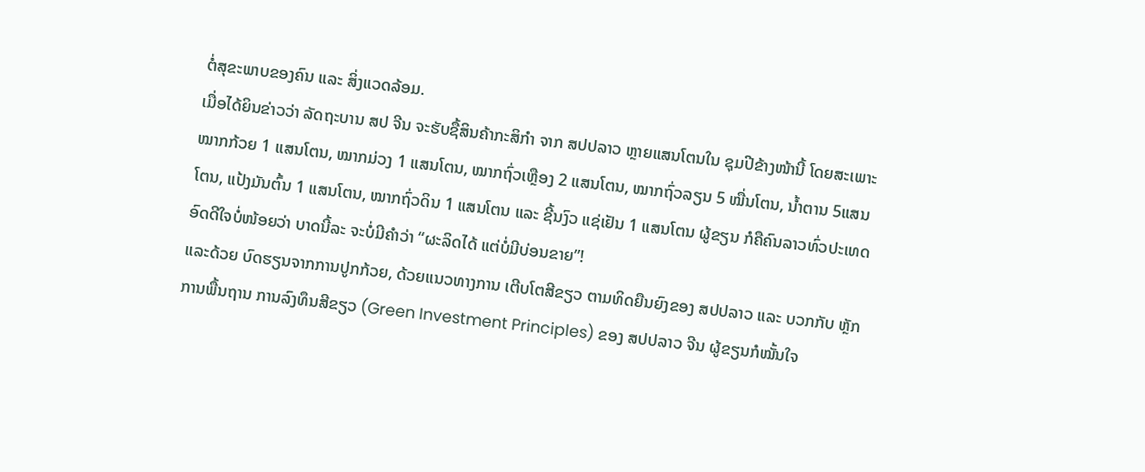ຕໍ່ສຸຂະພາບຂອງຄົນ ແລະ ສິ່ງແວດລ້ອມ.
ເມື່ອໄດ້ຍິນຂ່າວວ່າ ລັດຖະບານ ສປ ຈີນ ຈະຮັບຊື້ສິນຄ້າກະສິກຳ ຈາກ ສປປລາວ ຫຼາຍແສນໂຕນໃນ ຊຸມປີຂ້າງໜ້ານີ້ ໂດຍສະເພາະ ໝາກກ້ວຍ 1 ແສນໂຕນ, ໝາກມ່ວງ 1 ແສນໂຕນ, ໝາກຖົ່ວເຫຼືອງ 2 ແສນໂຕນ, ໝາກຖົ່ວລຽນ 5 ໝື່ນໂຕນ, ນໍ້າຕານ 5ແສນໂຕນ, ແປ້ງມັນຕົ້ນ 1 ແສນໂຕນ, ໝາກຖົ່ວດິນ 1 ແສນໂຕນ ແລະ ຊີ້ນງົວ ແຊ່ເຢັນ 1 ແສນໂຕນ ຜູ້ຂຽນ ກໍຄືຄົນລາວທົ່ວປະເທດ ອົດດີໃຈບໍ່ໜ້ອຍວ່າ ບາດນີ້ລະ ຈະບໍ່ມີຄຳວ່າ “ຜະລິດໄດ້ ແຕ່ບໍ່ມີບ່ອນຂາຍ”!
ແລະດ້ວຍ ບົດຮຽນຈາກການປູກກ້ວຍ, ດ້ວຍແນວທາງການ ເຕີບໂຕສີຂຽວ ຕາມທິດຍືນຍົງຂອງ ສປປລາວ ແລະ ບວກກັບ ຫຼັກການພື້ນຖານ ການລົງທຶນສີຂຽວ (Green Investment Principles) ຂອງ ສປປລາວ ຈີນ ຜູ້ຂຽນກໍໝັ້ນໃຈ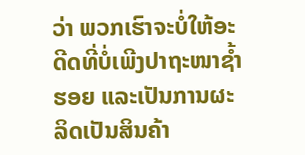ວ່າ ພວກເຮົາຈະບໍ່ໃຫ້ອະດີດທີ່ບໍ່ເພີງປາຖະໜາຊໍ້າຮອຍ ແລະເປັນການຜະລິດເປັນສິນຄ້າ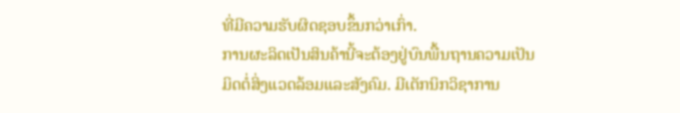ທີ່ມີຄວາມຮັບຜິດຊອບຂຶ້ນກວ່າເກົ່າ.
ການຜະລິດເປັນສິນຄ້ານີ້ຈະຕ້ອງຢູ່ບົນພື້ນຖານຄວາມເປັນມິດຕໍ່ສິ່ງແວດລ້ອມແລະສັງຄົມ. ມີເຕັກນິກວິຊາການ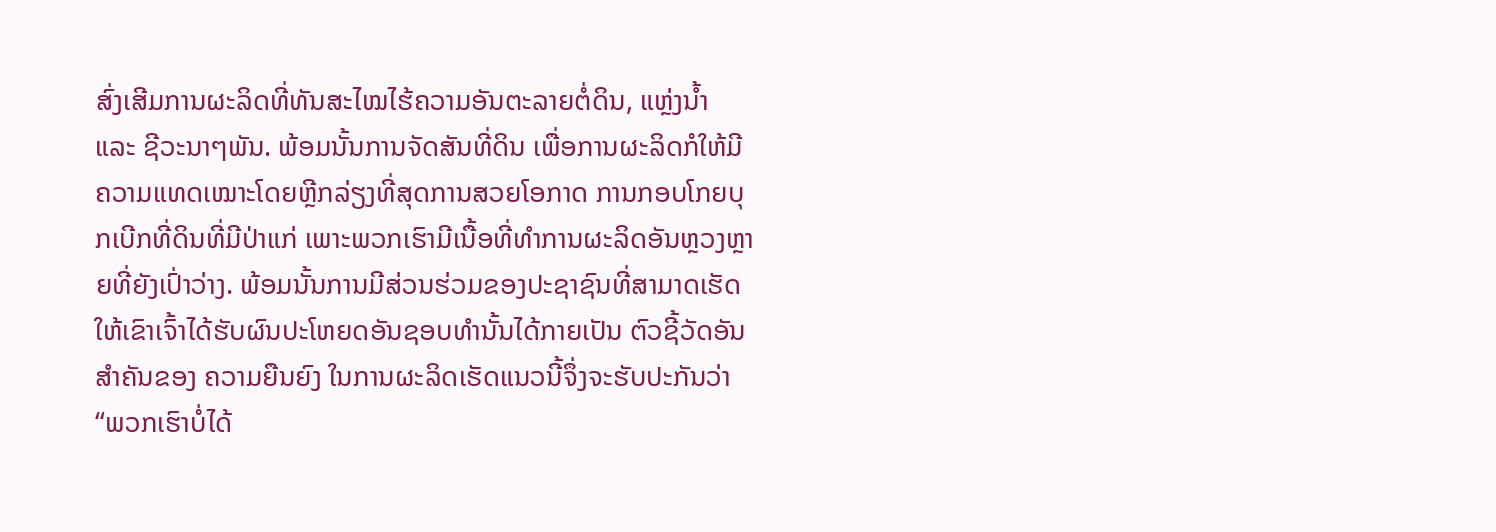ສົ່ງເສີມການຜະລິດທີ່ທັນສະໄໝໄຮ້ຄວາມອັນຕະລາຍຕໍ່ດິນ, ແຫຼ່ງນໍ້າ ແລະ ຊີວະນາໆພັນ. ພ້ອມນັ້ນການຈັດສັນທີ່ດິນ ເພື່ອການຜະລິດກໍໃຫ້ມີຄວາມແທດເໝາະໂດຍຫຼີກລ່ຽງທີ່ສຸດການສວຍໂອກາດ ການກອບໂກຍບຸກເບີກທີ່ດິນທີ່ມີປ່າແກ່ ເພາະພວກເຮົາມີເນື້ອທີ່ທຳການຜະລິດອັນຫຼວງຫຼາຍທີ່ຍັງເປົ່າວ່າງ. ພ້ອມນັ້ນການມີສ່ວນຮ່ວມຂອງປະຊາຊົນທີ່ສາມາດເຮັດໃຫ້ເຂົາເຈົ້າໄດ້ຮັບຜົນປະໂຫຍດອັນຊອບທຳນັ້ນໄດ້ກາຍເປັນ ຕົວຊີ້ວັດອັນສຳຄັນຂອງ ຄວາມຍືນຍົງ ໃນການຜະລິດເຮັດແນວນີ້ຈຶ່ງຈະຮັບປະກັນວ່າ “ພວກເຮົາບໍ່ໄດ້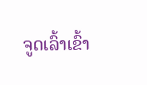ຈູດເລົ້າເຂົ້າ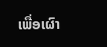ເພື່ອເຜົາ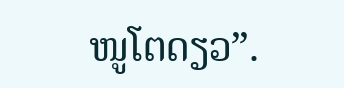ໜູໂຕດຽວ”.